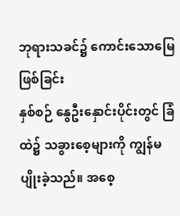ဘုရားသခင်၌ ကောင်းသောမြေဖြစ်ခြင်း
နှစ်စဉ် နွေဦးနှောင်းပိုင်းတွင် ခြံထဲ၌ သခွားစေ့များကို ကျွန်မပျိုးခဲ့သည်။ အစေ့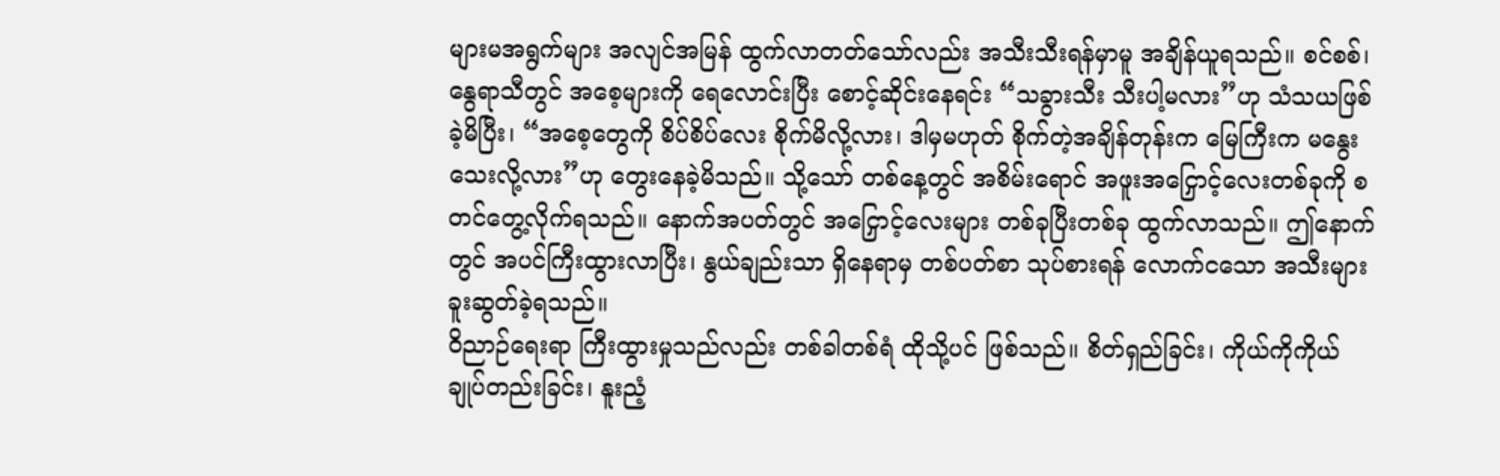များမအရွက်များ အလျင်အမြန် ထွက်လာတတ်သော်လည်း အသီးသီးရန်မှာမူ အချိန်ယူရသည်။ စင်စစ်၊ နွေရာသီတွင် အစေ့များကို ရေလောင်းပြီး စောင့်ဆိုင်းနေရင်း “သခွားသီး သီးပါ့မလား”ဟု သံသယဖြစ်ခဲ့မိပြီး၊ “အစေ့တွေကို စိပ်စိပ်လေး စိုက်မိလို့လား၊ ဒါမှမဟုတ် စိုက်တဲ့အချိန်တုန်းက မြေကြီးက မနွေးသေးလို့လား”ဟု တွေးနေခဲ့မိသည်။ သို့သော် တစ်နေ့တွင် အစိမ်းရောင် အဖူးအငြှောင့်လေးတစ်ခုကို စတင်တွေ့လိုက်ရသည်။ နောက်အပတ်တွင် အငြှောင့်လေးများ တစ်ခုပြီးတစ်ခု ထွက်လာသည်။ ဤနောက်တွင် အပင်ကြီးထွားလာပြီး၊ နွယ်ချည်းသာ ရှိနေရာမှ တစ်ပတ်စာ သုပ်စားရန် လောက်ငသော အသီးများခူးဆွတ်ခဲ့ရသည်။
ဝိညာဉ်ရေးရာ ကြီးထွားမှုသည်လည်း တစ်ခါတစ်ရံ ထိုသို့ပင် ဖြစ်သည်။ စိတ်ရှည်ခြင်း၊ ကိုယ်ကိုကိုယ် ချုပ်တည်းခြင်း၊ နူးညံ့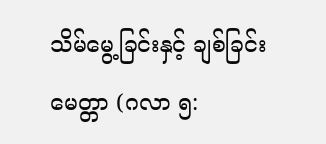သိမ်မွေ့ခြင်းနှင့် ချစ်ခြင်းမေတ္တာ (ဂလာ ၅: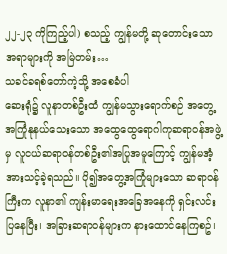၂၂-၂၃ ကိုကြည့်ပါ) စသည့် ကျွန်မတို့ ဆုတောင်းသောအရာများကို အမြဲတမ်း…
သခင်ခရစ်တော်ကဲ့သို့ အစေခံပါ
ဆေးရုံ၌ လူနာတစ်ဦးထံ ကျွန်မသွားရောက်စဉ် အတွေ့အကြုံနုနယ်သေးသော အထွေထွေရောဂါကုဆရာဝန်အဖွဲ့မှ လူငယ်ဆရာဝန်တစ်ဦး၏အပြုအမူကြောင့် ကျွန်မအံ့အားသင့်ခဲ့ရသည်။ ပို၍အတွေ့အကြုံများသော ဆရာဝန်ကြီးက လူနာ၏ ကျန်းမာရေးအခြေအနေကို ရှင်းလင်းပြနေပြီး၊ အခြားဆရာဝန်များက နားထောင်နေကြစဥ်၊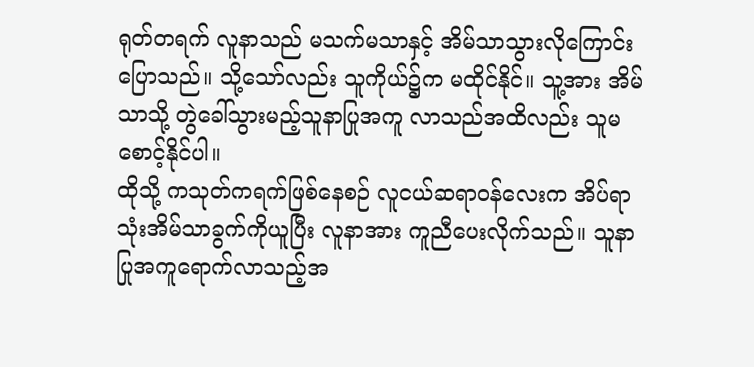ရုတ်တရက် လူနာသည် မသက်မသာနှင့် အိမ်သာသွားလိုကြောင်း ပြောသည်။ သို့သော်လည်း သူကိုယ်၌က မထိုင်နိုင်။ သူ့အား အိမ်သာသို့ တွဲခေါ်သွားမည့်သူနာပြုအကူ လာသည်အထိလည်း သူမစောင့်နိုင်ပါ။
ထိုသို့ ကသုတ်ကရက်ဖြစ်နေစဉ် လူငယ်ဆရာဝန်လေးက အိပ်ရာသုံးအိမ်သာခွက်ကိုယူပြီး လူနာအား ကူညီပေးလိုက်သည်။ သူနာပြုအကူရောက်လာသည့်အ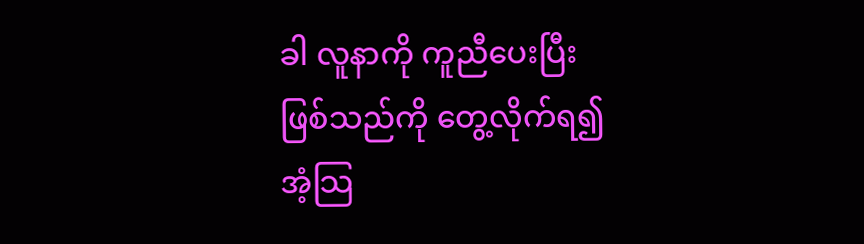ခါ လူနာကို ကူညီပေးပြီးဖြစ်သည်ကို တွေ့လိုက်ရ၍ အံ့သြ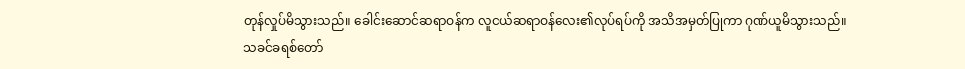တုန်လှုပ်မိသွားသည်။ ခေါင်းဆောင်ဆရာဝန်က လူငယ်ဆရာဝန်လေး၏လုပ်ရပ်ကို အသိအမှတ်ပြုကာ ဂုဏ်ယူမိသွားသည်။
သခင်ခရစ်တော်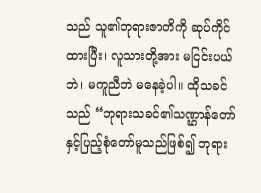သည် သူ၏ဘုရားဇာတိကို ဆုပ်ကိုင်ထားပြီး၊ လူသားတို့အား မငြင်းပယ်ဘဲ၊ မကူညီဘဲ မနေခဲ့ပါ။ ထိုသခင်သည် “ဘုရားသခင်၏သဏ္ဌာန်တော်နှင့်ပြည့်စုံတော်မူသည်ဖြစ်၍ ဘုရား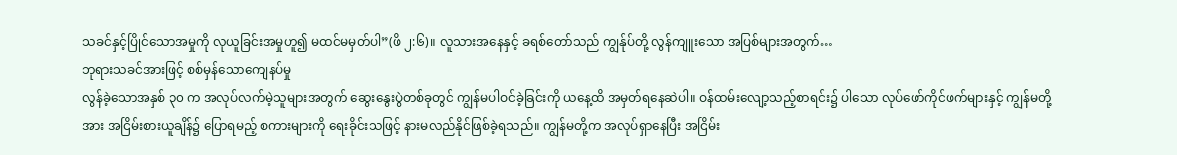သခင်နှင့်ပြိုင်သောအမှုကို လုယူခြင်းအမှုဟူ၍ မထင်မမှတ်ပါ”(ဖိ ၂:၆)။ လူသားအနေနှင့် ခရစ်တော်သည် ကျွန်ုပ်တို့ လွန်ကျူးသော အပြစ်များအတွက်…
ဘုရားသခင်အားဖြင့် စစ်မှန်သောကျေနပ်မှု
လွန်ခဲ့သောအနှစ် ၃၀ က အလုပ်လက်မဲ့သူများအတွက် ဆွေးနွေးပွဲတစ်ခုတွင် ကျွန်မပါဝင်ခဲ့ခြင်းကို ယနေ့ထိ အမှတ်ရနေဆဲပါ။ ဝန်ထမ်းလျော့သည့်စာရင်း၌ ပါသော လုပ်ဖော်ကိုင်ဖက်များနှင့် ကျွန်မတို့အား အငြိမ်းစားယူချိန်၌ ပြောရမည့် စကားများကို ရေးခိုင်းသဖြင့် နားမလည်နိုင်ဖြစ်ခဲ့ရသည်။ ကျွန်မတို့က အလုပ်ရှာနေပြီး အငြိမ်း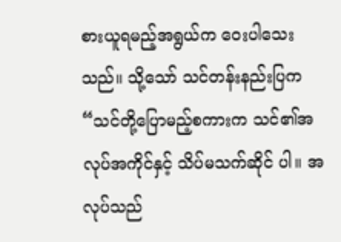စားယူရမည့်အရွယ်က ဝေးပါသေးသည်။ သို့သော် သင်တန်းနည်းပြက “သင်တို့ပြောမည့်စကားက သင်၏အလုပ်အကိုင်နှင့် သိပ်မသက်ဆိုင် ပါ။ အလုပ်သည်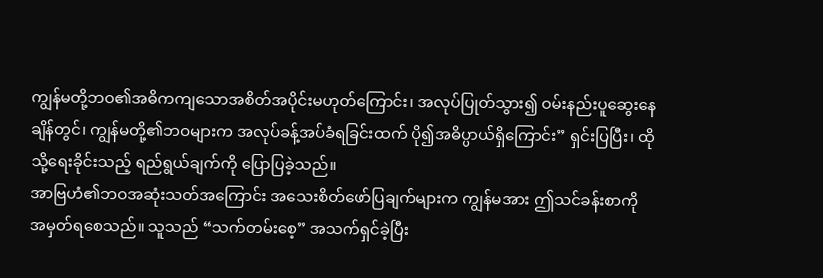ကျွန်မတို့ဘဝ၏အဓိကကျသောအစိတ်အပိုင်းမဟုတ်ကြောင်း၊ အလုပ်ပြုတ်သွား၍ ဝမ်းနည်းပူဆွေးနေချိန်တွင်၊ ကျွန်မတို့၏ဘဝများက အလုပ်ခန့်အပ်ခံရခြင်းထက် ပို၍အဓိပ္ပာယ်ရှိကြောင်း” ရှင်းပြပြီး၊ ထိုသို့ရေးခိုင်းသည့် ရည်ရွယ်ချက်ကို ပြောပြခဲ့သည်။
အာဗြဟံ၏ဘဝအဆုံးသတ်အကြောင်း အသေးစိတ်ဖော်ပြချက်များက ကျွန်မအား ဤသင်ခန်းစာကို အမှတ်ရစေသည်။ သူသည် “သက်တမ်းစေ့” အသက်ရှင်ခဲ့ပြီး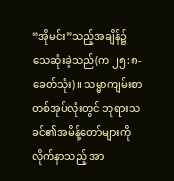“အိုမင်း”သည့်အချိန်၌ သေဆုံးခဲ့သည်(က ၂၅:၈-ခေတ်သုံး)။ သမ္မာကျမ်းစာတစ်အုပ်လုံးတွင် ဘုရားသခင်၏အမိန့်တော်များကို လိုက်နာသည့် အာ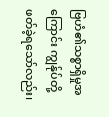ဗြဟံ၏သစ္စာရှိမှုအကြောင်း ကျွန်ုပ်တို့ဖတ်ခဲ့ရသော်လည်း၊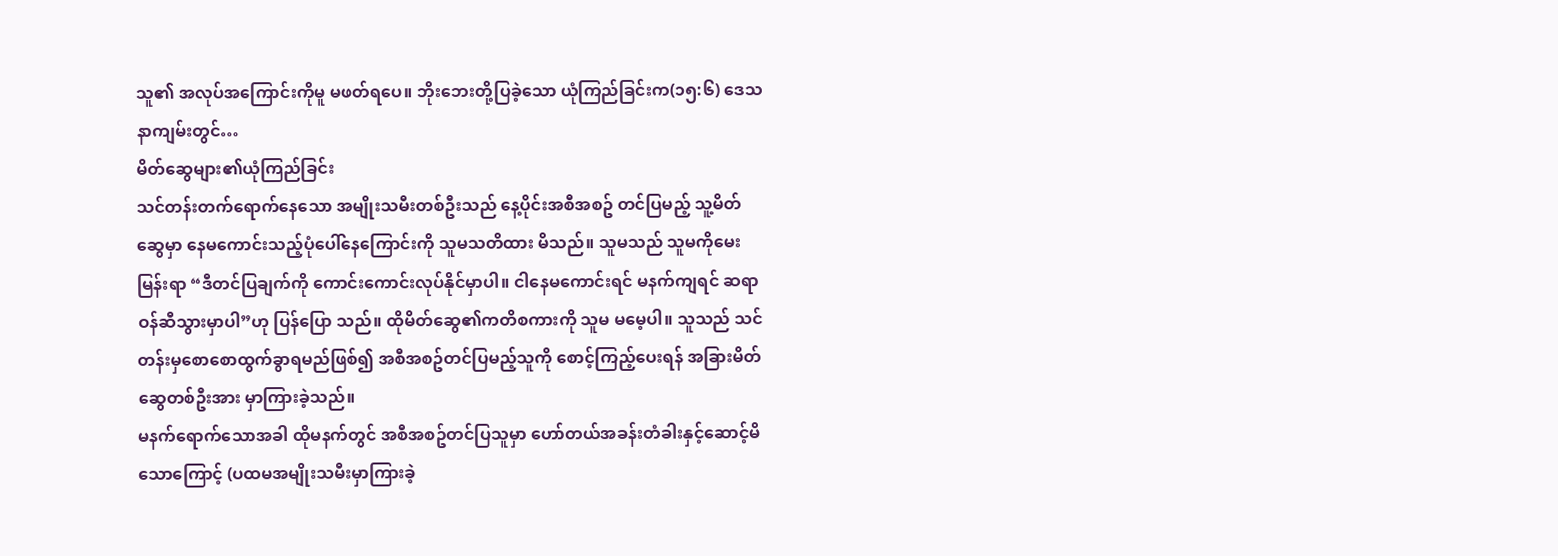သူ၏ အလုပ်အကြောင်းကိုမူ မဖတ်ရပေ။ ဘိုးဘေးတို့ပြခဲ့သော ယုံကြည်ခြင်းက(၁၅:၆) ဒေသနာကျမ်းတွင်…
မိတ်ဆွေများ၏ယုံကြည်ခြင်း
သင်တန်းတက်ရောက်နေသော အမျိုးသမီးတစ်ဦးသည် နေ့ပိုင်းအစီအစဥ် တင်ပြမည့် သူ့မိတ်ဆွေမှာ နေမကောင်းသည့်ပုံပေါ်နေကြောင်းကို သူမသတိထား မိသည်။ သူမသည် သူမကိုမေးမြန်းရာ “ဒီတင်ပြချက်ကို ကောင်းကောင်းလုပ်နိုင်မှာပါ။ ငါနေမကောင်းရင် မနက်ကျရင် ဆရာဝန်ဆီသွားမှာပါ”ဟု ပြန်ပြော သည်။ ထိုမိတ်ဆွေ၏ကတိစကားကို သူမ မမေ့ပါ။ သူသည် သင်တန်းမှစောစောထွက်ခွာရမည်ဖြစ်၍ အစီအစဥ်တင်ပြမည့်သူကို စောင့်ကြည့်ပေးရန် အခြားမိတ်ဆွေတစ်ဦးအား မှာကြားခဲ့သည်။
မနက်ရောက်သောအခါ ထိုမနက်တွင် အစီအစဥ်တင်ပြသူမှာ ဟော်တယ်အခန်းတံခါးနှင့်ဆောင့်မိသောကြောင့် (ပထမအမျိုးသမီးမှာကြားခဲ့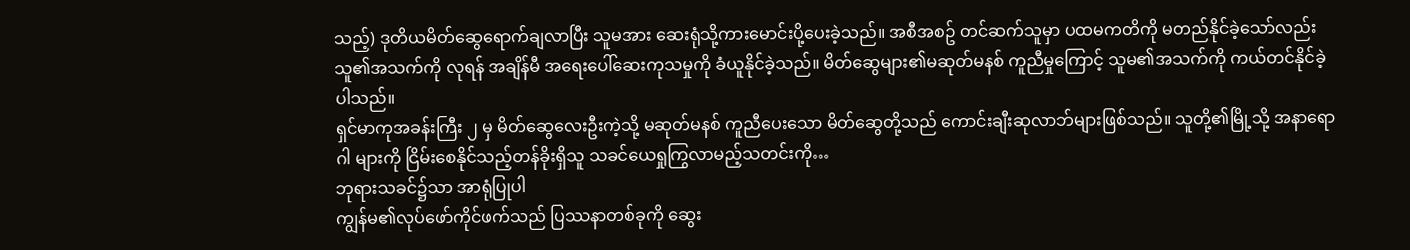သည့်) ဒုတိယမိတ်ဆွေရောက်ချလာပြီး သူမအား ဆေးရုံသို့ကားမောင်းပို့ပေးခဲ့သည်။ အစီအစဥ် တင်ဆက်သူမှာ ပထမကတိကို မတည်နိုင်ခဲ့သော်လည်း သူ၏အသက်ကို လုရန် အချိန်မီ အရေးပေါ်ဆေးကုသမှုကို ခံယူနိုင်ခဲ့သည်။ မိတ်ဆွေများ၏မဆုတ်မနစ် ကူညီမှုကြောင့် သူမ၏အသက်ကို ကယ်တင်နိုင်ခဲ့ပါသည်။
ရှင်မာကုအခန်းကြီး ၂ မှ မိတ်ဆွေလေးဦးကဲ့သို့ မဆုတ်မနစ် ကူညီပေးသော မိတ်ဆွေတို့သည် ကောင်းချီးဆုလာဘ်များဖြစ်သည်။ သူတို့၏မြို့သို့ အနာရောဂါ များကို ငြိမ်းစေနိုင်သည့်တန်ခိုးရှိသူ သခင်ယေရှုကြွလာမည့်သတင်းကို…
ဘုရားသခင်၌သာ အာရုံပြုပါ
ကျွန်မ၏လုပ်ဖော်ကိုင်ဖက်သည် ပြဿနာတစ်ခုကို ဆွေး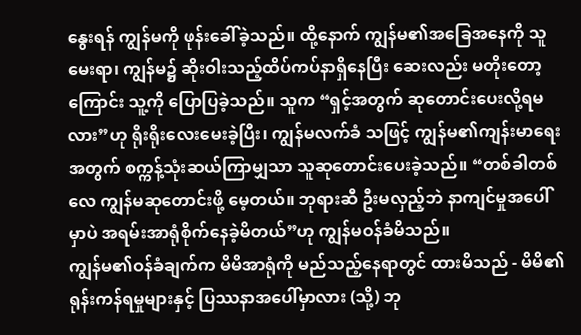နွေးရန် ကျွန်မကို ဖုန်းခေါ်ခဲ့သည်။ ထို့နောက် ကျွန်မ၏အခြေအနေကို သူမေးရာ၊ ကျွန်မ၌ ဆိုးဝါးသည့်ထိပ်ကပ်နာရှိနေပြီး ဆေးလည်း မတိုးတော့ကြောင်း သူ့ကို ပြောပြခဲ့သည်။ သူက “ရှင့်အတွက် ဆုတောင်းပေးလို့ရမလား”ဟု ရိုးရိုးလေးမေးခဲ့ပြီး၊ ကျွန်မလက်ခံ သဖြင့် ကျွန်မ၏ကျန်းမာရေးအတွက် စက္ကန့်သုံးဆယ်ကြာမျှသာ သူဆုတောင်းပေးခဲ့သည်။ “တစ်ခါတစ်လေ ကျွန်မဆုတောင်းဖို့ မေ့တယ်။ ဘုရားဆီ ဦးမလှည့်ဘဲ နာကျင်မှုအပေါ်မှာပဲ အရမ်းအာရုံစိုက်နေခဲ့မိတယ်”ဟု ကျွန်မဝန်ခံမိသည်။
ကျွန်မ၏ဝန်ခံချက်က မိမိအာရုံကို မည်သည့်နေရာတွင် ထားမိသည် - မိမိ၏ ရုန်းကန်ရမှုများနှင့် ပြဿနာအပေါ်မှာလား (သို့) ဘု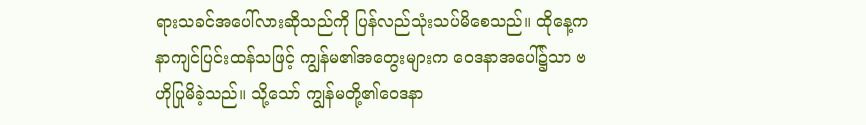ရားသခင်အပေါ်လားဆိုသည်ကို ပြန်လည်သုံးသပ်မိစေသည်။ ထိုနေ့က နာကျင်ပြင်းထန်သဖြင့် ကျွန်မ၏အတွေးများက ဝေဒနာအပေါ်၌သာ ဗဟိုပြုမိခဲ့သည်။ သို့သော် ကျွန်မတို့၏ဝေဒနာ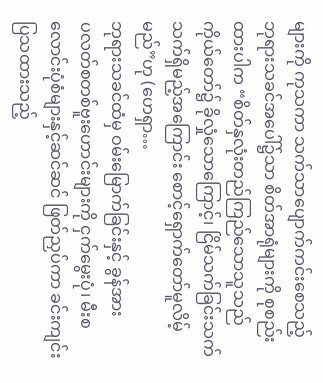များကို ကုသကာ သက်သာပျောက်ကင်းစေသည့် ဘုရားသခင်အပေါ်၌သာ စိတ်အာရုံများကို စုစည်းထားပါက “စိတ်နှလုံးတည်ကြည်သောသူသည် ကိုယ်တော်၌ ခိုလှုံသောကြောင့်၊ ငြိမ်သက်ခြင်းသက်သက်ရှိမည့်အကြောင်း စောင့်ရှောက်တော်မူလိမ့်မည်”ဟု (ဟေရှာ…
ဘုရားသခင်ထံမှ ဝမ်းမြောက်ခြင်းနှင့် ခွန်အား
ပလတ်စတစ်ဗူးဟောင်းများကို ငှက်မွေးပုံ၊ မီးစလောင်းပုံစံများနှင့်ဆင်ဆင် ဖြတ်ညှပ်ကာ ခင်းကျင်းပြသထားသည့်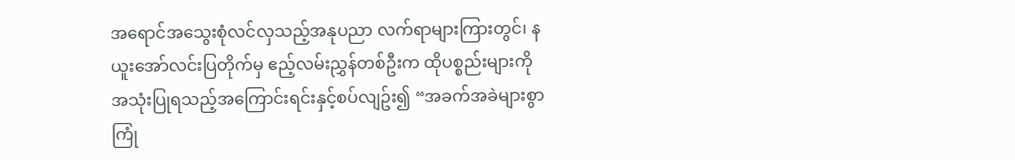အရောင်အသွေးစုံလင်လှသည့်အနုပညာ လက်ရာများကြားတွင်၊ နယူးအော်လင်းပြတိုက်မှ ဧည့်လမ်းညွှန်တစ်ဦးက ထိုပစ္စည်းများကို အသုံးပြုရသည့်အကြောင်းရင်းနှင့်စပ်လျဥ်း၍ “အခက်အခဲများစွာ ကြုံ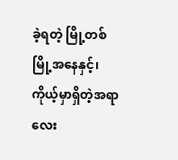ခဲ့ရတဲ့ မြို့တစ်မြို့အနေနှင့်၊ ကိုယ့်မှာရှိတဲ့အရာလေး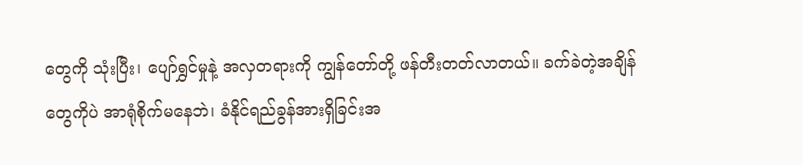တွေကို သုံးပြီး၊ ပျော်ရွှင်မှုနဲ့ အလှတရားကို ကျွန်တော်တို့ ဖန်တီးတတ်လာတယ်။ ခက်ခဲတဲ့အချိန်တွေကိုပဲ အာရုံစိုက်မနေဘဲ၊ ခံနိုင်ရည်ခွန်အားရှိခြင်းအ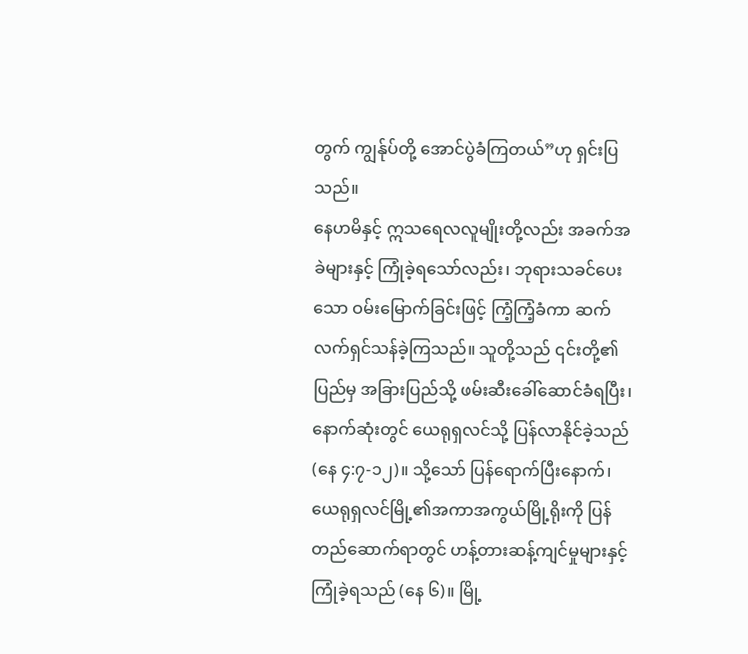တွက် ကျွန်ုပ်တို့ အောင်ပွဲခံကြတယ်”ဟု ရှင်းပြသည်။
နေဟမိနှင့် ဣသရေလလူမျိုးတို့လည်း အခက်အခဲများနှင့် ကြုံခဲ့ရသော်လည်း၊ ဘုရားသခင်ပေးသော ဝမ်းမြောက်ခြင်းဖြင့် ကြံ့ကြံ့ခံကာ ဆက်လက်ရှင်သန်ခဲ့ကြသည်။ သူတို့သည် ၎င်းတို့၏ပြည်မှ အခြားပြည်သို့ ဖမ်းဆီးခေါ်ဆောင်ခံရပြီး၊ နောက်ဆုံးတွင် ယေရုရှလင်သို့ ပြန်လာနိုင်ခဲ့သည် (နေ ၄:၇-၁၂)။ သို့သော် ပြန်ရောက်ပြီးနောက်၊ ယေရုရှလင်မြို့၏အကာအကွယ်မြို့ရိုးကို ပြန်တည်ဆောက်ရာတွင် ဟန့်တားဆန့်ကျင်မှုများနှင့် ကြုံခဲ့ရသည် (နေ ၆)။ မြို့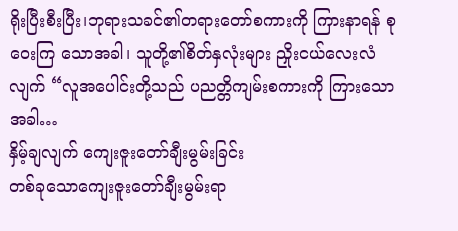ရိုးပြီးစီးပြီး၊ဘုရားသခင်၏တရားတော်စကားကို ကြားနာရန် စုဝေးကြ သောအခါ၊ သူတို့၏စိတ်နှလုံးများ ညှိုးငယ်လေးလံလျက် “လူအပေါင်းတို့သည် ပညတ္တိကျမ်းစကားကို ကြားသောအခါ…
နှိမ့်ချလျက် ကျေးဇူးတော်ချီးမွမ်းခြင်း
တစ်ခုသောကျေးဇူးတော်ချီးမွမ်းရာ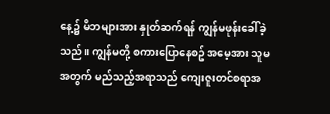နေ့၌ မိဘများအား နှုတ်ဆက်ရန် ကျွန်မဖုန်းခေါ်ခဲ့သည်။ ကျွန်မတို့ စကားပြောနေစဥ် အမေ့အား သူမအတွက် မည်သည့်အရာသည် ကျေးဇူးတင်စရာအ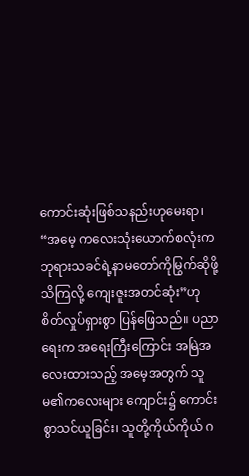ကောင်းဆုံးဖြစ်သနည်းဟုမေးရာ၊ “အမေ့ ကလေးသုံးယောက်စလုံးက ဘုရားသခင်ရဲ့နာမတော်ကိုမြွက်ဆိုဖို့ သိကြလို့ ကျေးဇူးအတင်ဆုံး”ဟု စိတ်လှုပ်ရှားစွာ ပြန်ဖြေသည်။ ပညာရေးက အရေးကြီးကြောင်း အမြဲအလေးထားသည့် အမေ့အတွက် သူမ၏ကလေးများ ကျောင်း၌ ကောင်းစွာသင်ယူခြင်း၊ သူတို့ကိုယ်ကိုယ် ဂ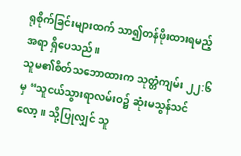ရုစိုက်ခြင်းများထက် သာ၍တန်ဖိုးထားရမည့်အရာ ရှိပေသည်။
သူမ၏စိတ်သဘောထားက သုတ္တံကျမ်း ၂၂:၆ မှ “သူငယ်သွားရာလမ်းဝ၌ ဆုံးမသွန်သင်လော့။ သို့ပြုလျှင် သူ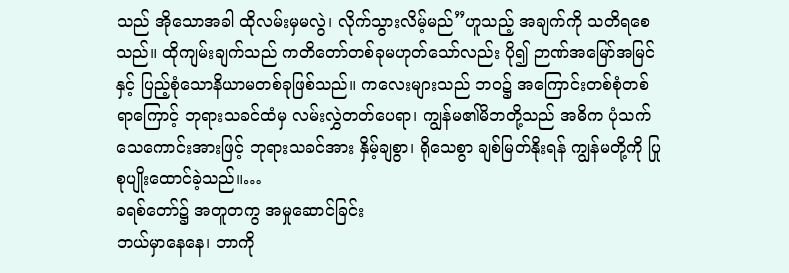သည် အိုသောအခါ ထိုလမ်းမှမလွဲ၊ လိုက်သွားလိမ့်မည်”ဟူသည့် အချက်ကို သတိရစေသည်။ ထိုကျမ်းချက်သည် ကတိတော်တစ်ခုမဟုတ်သော်လည်း ပို၍ ဉာဏ်အမြော်အမြင်နှင့် ပြည့်စုံသောနိယာမတစ်ခုဖြစ်သည်။ ကလေးများသည် ဘဝ၌ အကြောင်းတစ်စုံတစ်ရာကြောင့် ဘုရားသခင်ထံမှ လမ်းလွှဲတတ်ပေရာ၊ ကျွန်မ၏မိဘတို့သည် အဓိက ပုံသက်သေကောင်းအားဖြင့် ဘုရားသခင်အား နှိမ့်ချစွာ၊ ရိုသေစွာ ချစ်မြတ်နိုးရန် ကျွန်မတို့ကို ပြုစုပျိုးထောင်ခဲ့သည်။…
ခရစ်တော်၌ အတူတကွ အမှုဆောင်ခြင်း
ဘယ်မှာနေနေ၊ ဘာကို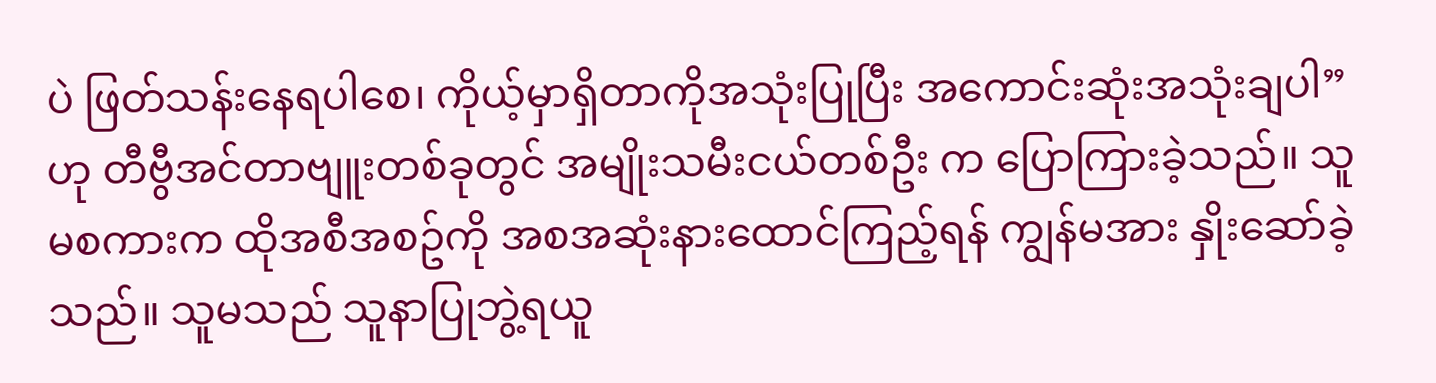ပဲ ဖြတ်သန်းနေရပါစေ၊ ကိုယ့်မှာရှိတာကိုအသုံးပြုပြီး အကောင်းဆုံးအသုံးချပါ”ဟု တီဗွီအင်တာဗျူးတစ်ခုတွင် အမျိုးသမီးငယ်တစ်ဦး က ပြောကြားခဲ့သည်။ သူမစကားက ထိုအစီအစဥ်ကို အစအဆုံးနားထောင်ကြည့်ရန် ကျွန်မအား နှိုးဆော်ခဲ့သည်။ သူမသည် သူနာပြုဘွဲ့ရယူ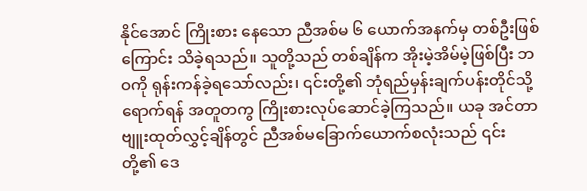နိုင်အောင် ကြိုးစား နေသော ညီအစ်မ ၆ ယောက်အနက်မှ တစ်ဦးဖြစ်ကြောင်း သိခဲ့ရသည်။ သူတို့သည် တစ်ချိန်က အိုးမဲ့အိမ်မဲ့ဖြစ်ပြီး ဘဝကို ရုန်းကန်ခဲ့ရသော်လည်း၊ ၎င်းတို့၏ ဘုံရည်မှန်းချက်ပန်းတိုင်သို့ရောက်ရန် အတူတကွ ကြိုးစားလုပ်ဆောင်ခဲ့ကြသည်။ ယခု အင်တာဗျူးထုတ်လွှင့်ချိန်တွင် ညီအစ်မခြောက်ယောက်စလုံးသည် ၎င်းတို့၏ ဒေ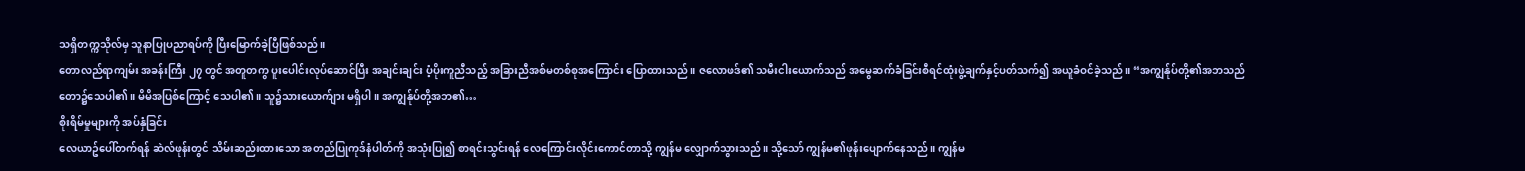သရှိတက္ကသိုလ်မှ သူနာပြုပညာရပ်ကို ပြီးမြောက်ခဲ့ပြီဖြစ်သည်။
တောလည်ရာကျမ်း အခန်းကြီး ၂၇ တွင် အတူတကွ ပူးပေါင်းလုပ်ဆောင်ပြီး အချင်းချင်း ပံ့ပိုးကူညီသည့် အခြားညီအစ်မတစ်စုအကြောင်း ပြောထားသည်။ ဇလောဖဒ်၏ သမီးငါးယောက်သည် အမွေဆက်ခံခြင်းစီရင်ထုံးဖွဲ့ချက်နှင့်ပတ်သက်၍ အယူခံဝင်ခဲ့သည်။ “အကျွန်ုပ်တို့၏အဘသည် တော၌သေပါ၏။ မိမိအပြစ်ကြောင့် သေပါ၏။ သူ၌သားယောက်ျား မရှိပါ။ အကျွန်ုပ်တို့အဘ၏…
စိုးရိမ်မှုများကို အပ်နှံခြင်း
လေယာဥ်ပေါ်တက်ရန် ဆဲလ်ဖုန်းတွင် သိမ်းဆည်းထားသော အတည်ပြုကုဒ်နံပါတ်ကို အသုံးပြု၍ စာရင်းသွင်းရန် လေကြောင်းလိုင်းကောင်တာသို့ ကျွန်မ လျှောက်သွားသည်။ သို့သော် ကျွန်မ၏ဖုန်းပျောက်နေသည်။ ကျွန်မ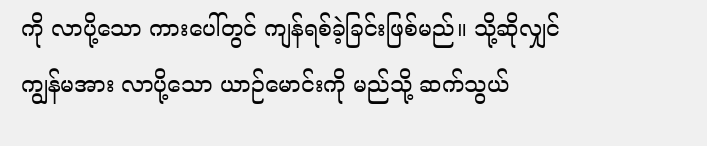ကို လာပို့သော ကားပေါ်တွင် ကျန်ရစ်ခဲ့ခြင်းဖြစ်မည်။ သို့ဆိုလျှင် ကျွန်မအား လာပို့သော ယာဉ်မောင်းကို မည်သို့ ဆက်သွယ်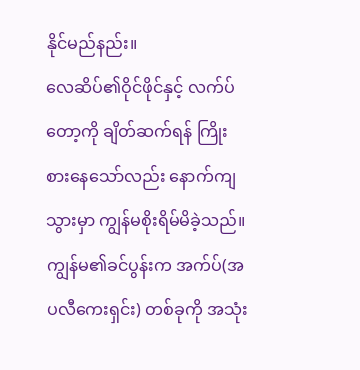နိုင်မည်နည်း။
လေဆိပ်၏ဝိုင်ဖိုင်နှင့် လက်ပ်တော့ကို ချိတ်ဆက်ရန် ကြိုးစားနေသော်လည်း နောက်ကျသွားမှာ ကျွန်မစိုးရိမ်မိခဲ့သည်။ ကျွန်မ၏ခင်ပွန်းက အက်ပ်(အပလီကေးရှင်း) တစ်ခုကို အသုံး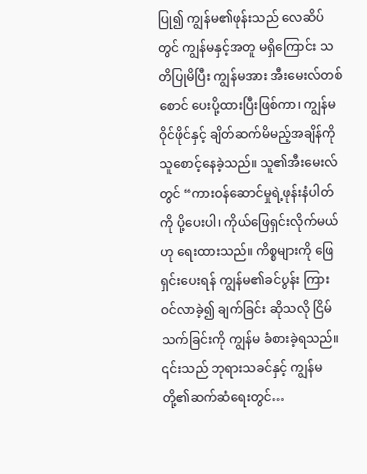ပြု၍ ကျွန်မ၏ဖုန်းသည် လေဆိပ်တွင် ကျွန်မနှင့်အတူ မရှိကြောင်း သတိပြုမိပြီး ကျွန်မအား အီးမေးလ်တစ်စောင် ပေးပို့ထားပြီးဖြစ်ကာ၊ ကျွန်မ ဝိုင်ဖိုင်နှင့် ချိတ်ဆက်မိမည့်အချိန်ကို သူစောင့်နေခဲ့သည်။ သူ၏အီးမေးလ်တွင် “ကားဝန်ဆောင်မှုရဲ့ဖုန်းနံပါတ်ကို ပို့ပေးပါ၊ ကိုယ်ဖြေရှင်းလိုက်မယ်ဟု ရေးထားသည်။ ကိစ္စများကို ဖြေရှင်းပေးရန် ကျွန်မ၏ခင်ပွန်း ကြားဝင်လာခဲ့၍ ချက်ခြင်း ဆိုသလို ငြိမ်သက်ခြင်းကို ကျွန်မ ခံစားခဲ့ရသည်။
၎င်းသည် ဘုရားသခင်နှင့် ကျွန်မတို့၏ဆက်ဆံရေးတွင်…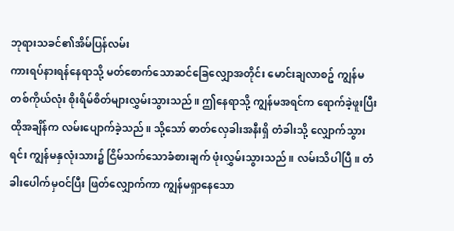ဘုရားသခင်၏အိမ်ပြန်လမ်း
ကားရပ်နားရန်နေရာသို့ မတ်စောက်သောဆင်ခြေလျှောအတိုင်း မောင်းချလာစဥ် ကျွန်မတစ်ကိုယ်လုံး စိုးရိမ်စိတ်များလွှမ်းသွားသည်။ ဤနေရာသို့ ကျွန်မအရင်က ရောက်ခဲ့ဖူးပြီး ထိုအချိန်က လမ်းပျောက်ခဲ့သည်။ သို့သော် ဓာတ်လှေခါးအနီးရှိ တံခါးသို့ လျှောက်သွားရင်း ကျွန်မနှလုံးသား၌ ငြိမ်သက်သောခံစားချက် ဖုံးလွှမ်းသွားသည်။ လမ်းသိပါပြီ။ တံခါးပေါက်မှဝင်ပြီး ဖြတ်လျှောက်ကာ ကျွန်မရှာနေသော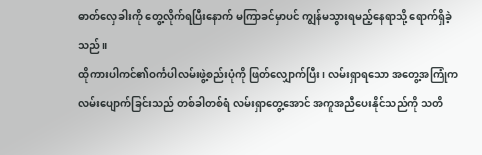ဓာတ်လှေခါးကို တွေ့လိုက်ရပြီးနောက် မကြာခင်မှာပင် ကျွန်မသွားရမည့်နေရာသို့ ရောက်ရှိခဲ့သည်။
ထိုကားပါကင်၏ဝင်္ကပါလမ်းဖွဲ့စည်းပုံကို ဖြတ်လျှောက်ပြီး၊ လမ်းရှာရသော အတွေ့အကြုံက လမ်းပျောက်ခြင်းသည် တစ်ခါတစ်ရံ လမ်းရှာတွေ့အောင် အကူအညီပေးနိုင်သည်ကို သတိ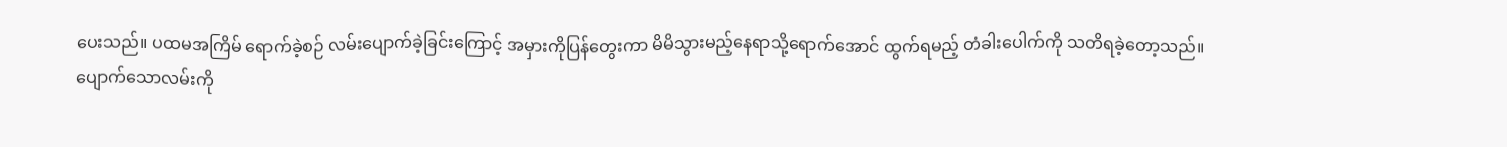ပေးသည်။ ပထမအကြိမ် ရောက်ခဲ့စဉ် လမ်းပျောက်ခဲ့ခြင်းကြောင့် အမှားကိုပြန်တွေးကာ မိမိသွားမည့်နေရာသို့ရောက်အောင် ထွက်ရမည့် တံခါးပေါက်ကို သတိရခဲ့တော့သည်။
ပျောက်သောလမ်းကို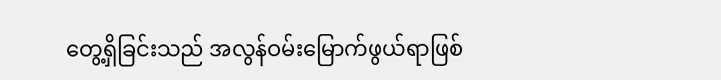တွေ့ရှိခြင်းသည် အလွန်ဝမ်းမြောက်ဖွယ်ရာဖြစ်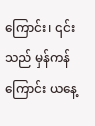ကြောင်း၊ ၎င်းသည် မှန်ကန်ကြောင်း ယနေ့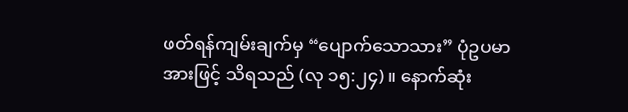ဖတ်ရန်ကျမ်းချက်မှ “ပျောက်သောသား” ပုံဥပမာ
အားဖြင့် သိရသည် (လု ၁၅:၂၄)။ နောက်ဆုံး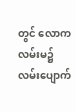တွင် လောကလမ်းမ၌ လမ်းပျောက်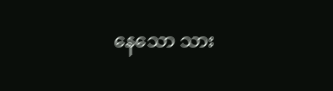နေသော သား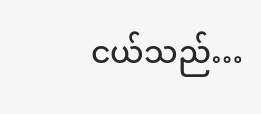ငယ်သည်…